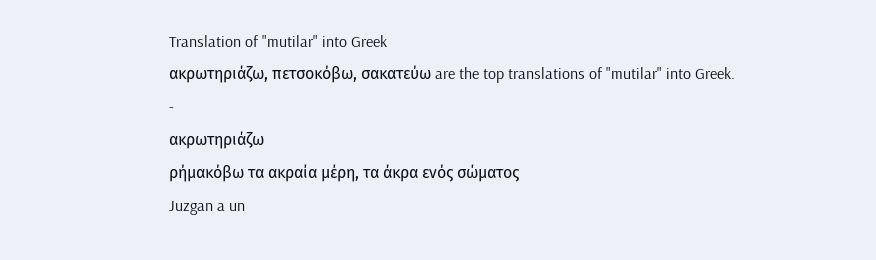Translation of "mutilar" into Greek
ακρωτηριάζω, πετσοκόβω, σακατεύω are the top translations of "mutilar" into Greek.
-
ακρωτηριάζω
ρήμακόβω τα ακραία μέρη, τα άκρα ενός σώματος
Juzgan a un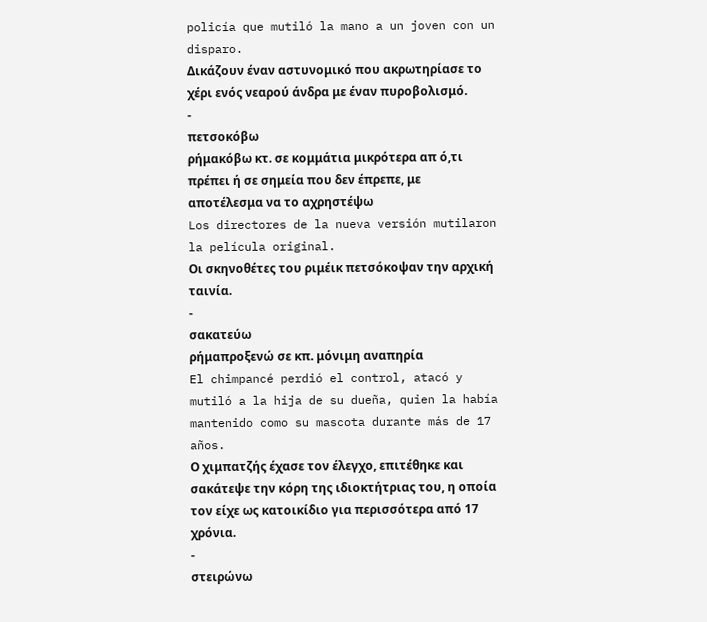policía que mutiló la mano a un joven con un disparo.
Δικάζουν έναν αστυνομικό που ακρωτηρίασε το χέρι ενός νεαρού άνδρα με έναν πυροβολισμό.
-
πετσοκόβω
ρήμακόβω κτ. σε κομμάτια μικρότερα απ ό,τι πρέπει ή σε σημεία που δεν έπρεπε, με αποτέλεσμα να το αχρηστέψω
Los directores de la nueva versión mutilaron la película original.
Οι σκηνοθέτες του ριμέικ πετσόκοψαν την αρχική ταινία.
-
σακατεύω
ρήμαπροξενώ σε κπ. μόνιμη αναπηρία
El chimpancé perdió el control, atacó y mutiló a la hija de su dueña, quien la había mantenido como su mascota durante más de 17 años.
Ο χιμπατζής έχασε τον έλεγχο, επιτέθηκε και σακάτεψε την κόρη της ιδιοκτήτριας του, η οποία τον είχε ως κατοικίδιο για περισσότερα από 17 χρόνια.
-
στειρώνω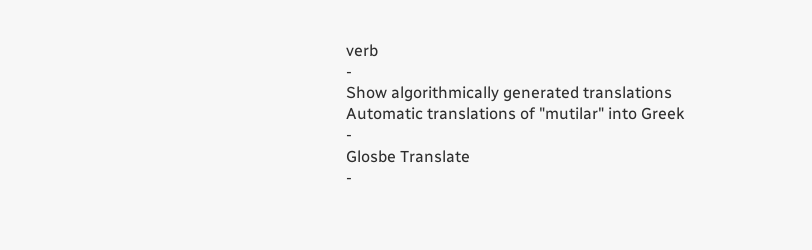verb
-
Show algorithmically generated translations
Automatic translations of "mutilar" into Greek
-
Glosbe Translate
-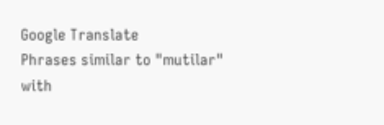Google Translate
Phrases similar to "mutilar" with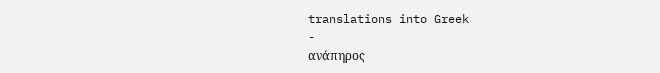translations into Greek
-
ανάπηρος